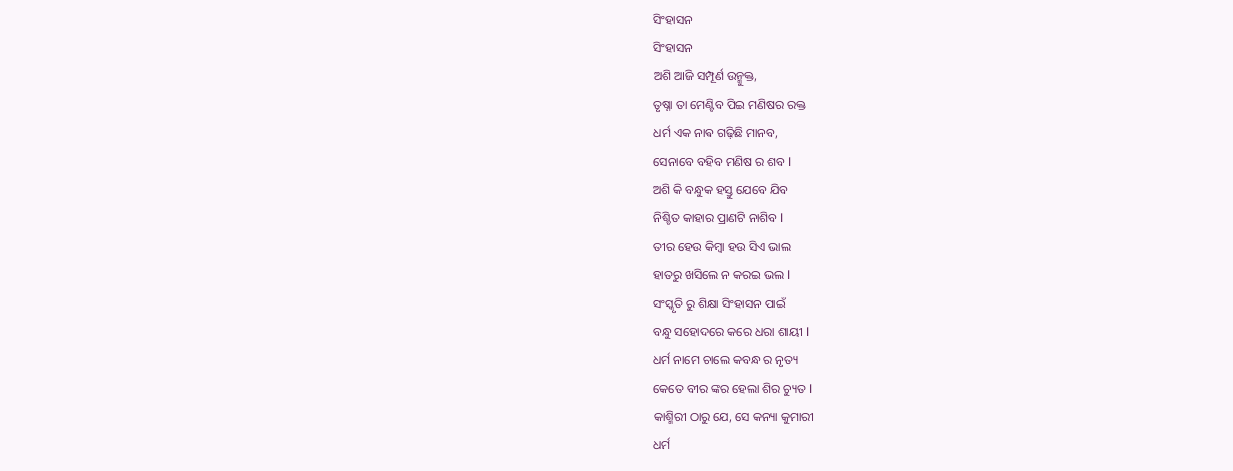ସିଂହାସନ
ସିଂହାସନ
ଅଶି ଆଜି ସମ୍ପୂର୍ଣ ଉନ୍ମୁକ୍ତ,
ତୃଷ୍ନା ତା ମେଣ୍ଟିବ ପିଇ ମଣିଷର ରକ୍ତ
ଧର୍ମ ଏକ ନାଵ ଗଢ଼ିଛି ମାନବ,
ସେନାବେ ବହିବ ମଣିଷ ର ଶବ l
ଅଶି କି ବନ୍ଧୁକ ହସ୍ତୁ ଯେବେ ଯିବ
ନିଶ୍ଚିତ କାହାର ପ୍ରାଣଟି ନାଶିବ l
ତୀର ହେଉ କିମ୍ଵା ହଉ ସିଏ ଭାଲ
ହାତରୁ ଖସିଲେ ନ କରଇ ଭଲ l
ସଂସ୍କୃତି ରୁ ଶିକ୍ଷା ସିଂହାସନ ପାଇଁ
ବନ୍ଧୁ ସହୋଦରେ କରେ ଧରା ଶାୟୀ l
ଧର୍ମ ନାମେ ଚାଲେ କବନ୍ଧ ର ନୃତ୍ୟ
କେତେ ବୀର ଙ୍କର ହେଲା ଶିର ଚ୍ୟୁତ l
କାଶ୍ମିରୀ ଠାରୁ ଯେ, ସେ କନ୍ୟା କୁମାରୀ
ଧର୍ମ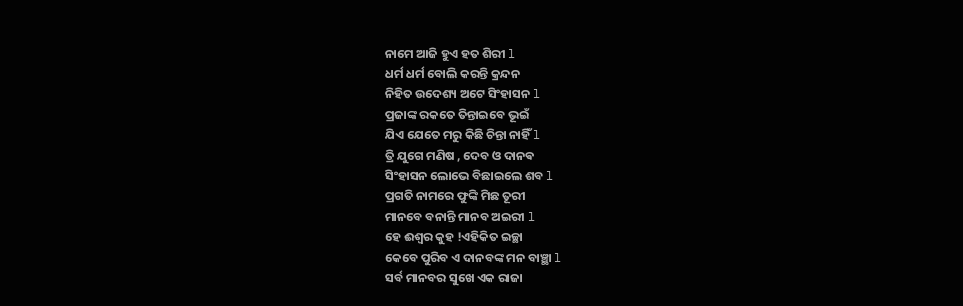ନାମେ ଆଜି ହୁଏ ହତ ଶିରୀ l
ଧର୍ମ ଧର୍ମ ବୋଲି କରନ୍ତି କ୍ରନ୍ଦନ
ନିହିତ ଉଦେଶ୍ୟ ଅଟେ ସିଂହାସନ l
ପ୍ରଜାଙ୍କ ରକତେ ତିନ୍ତାଇବେ ଭୂଇଁ
ଯିଏ ଯେତେ ମରୁ କିଛି ଚିନ୍ତା ନାହିଁ l
ତ୍ରି ଯୁଗେ ମଣିଷ , ଦେବ ଓ ଦାନଵ
ସିଂହାସନ ଲୋଭେ ବିଛାଇଲେ ଶବ l
ପ୍ରଗତି ନାମରେ ଫୁଙ୍କି ମିଛ ତୂରୀ
ମାନବେ ବନାନ୍ତି ମାନବ ଅଇରୀ l
ହେ ଈଶ୍ୱର କୁହ !ଏହିକିତ ଇଚ୍ଛା
କେବେ ପୁରିବ ଏ ଦାନବଙ୍କ ମନ ବାଞ୍ଛା l
ସର୍ବ ମାନବର ସୁଖେ ଏକ ରାଜା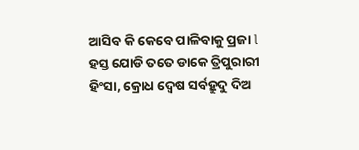ଆସିବ କି କେବେ ପାଳିବାକୁ ପ୍ରଜା l
ହସ୍ତ ଯୋଡି ତତେ ଡାକେ ତ୍ରିପୁରାରୀ
ହିଂସା, କ୍ରୋଧ ଦ୍ୱେଷ ସର୍ବହ୍ରୁଦୁ ଦିଅ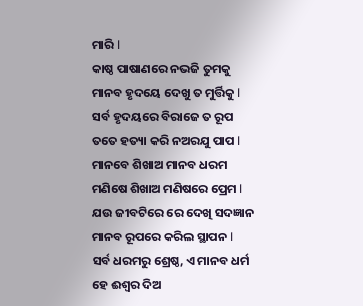ମାରି l
କାଷ୍ଠ ପାଷାଣରେ ନଭଜି ତୁମକୁ
ମାନବ ହୃଦୟେ ଦେଖୁ ତ ମୁର୍ତ୍ତିକୁ l
ସର୍ବ ହୃଦୟରେ ବିରାଜେ ତ ରୂପ
ତତେ ହତ୍ୟା କରି ନଅରଯୁ ପାପ l
ମାନବେ ଶିଖାଅ ମାନବ ଧରମ
ମଣିଷେ ଶିଖାଅ ମଣିଷରେ ପ୍ରେମ l
ଯଉ ଜୀବଟିରେ ରେ ଦେଖି ସଦଜ୍ଞାନ
ମାନବ ରୂପରେ କରିଲ ସ୍ଥାପନ l
ସର୍ବ ଧରମରୁ ଶ୍ରେଷ୍ଠ, ଏ ମାନବ ଧର୍ମ
ହେ ଈଶ୍ୱର ଦିଅ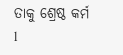ତାକୁ ଶ୍ରେଷ୍ଠ କର୍ମ l